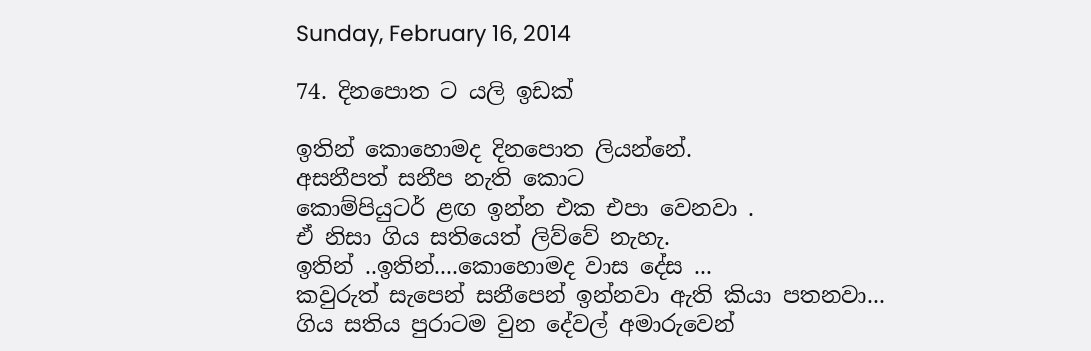Sunday, February 16, 2014

74. දිනපොත ට යලි ඉඩක්

ඉතින් කොහොමද දිනපොත ලියන්නේ.
අසනීපත් සනීප නැති කොට
කොම්පියුටර් ළඟ ඉන්න එක එපා වෙනවා .
ඒ නිසා ගිය සතියෙත් ලිව්වේ නැහැ.
ඉතින් ..ඉතින්....කොහොමද වාස දේස ...
කවුරුත් සැපෙන් සනීපෙන් ඉන්නවා ඇති කියා පතනවා...
ගිය සතිය පුරාටම වුන දේවල් අමාරුවෙන්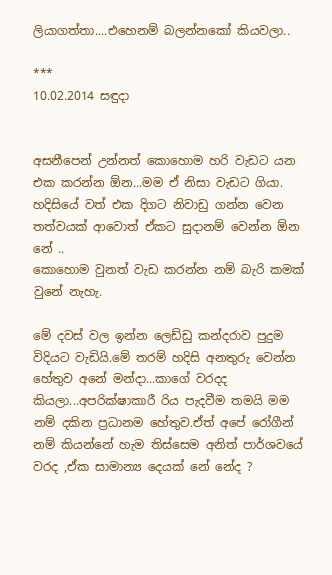ලියාගත්තා....එහෙනම් බලන්නකෝ කියවලා..

***
10.02.2014 සඳුදා


අසනීපෙන් උන්නත් කොහොම හරි වැඩට යන එක කරන්න ඕන...මම ඒ නිසා වැඩට ගියා.
හදිසියේ වත් එක දිගට නිවාඩු ගන්න වෙන තත්වයක් ආවොත් ඒකට සුදානම් වෙන්න ඕන නේ ..
කොහොම වුනත් වැඩ කරන්න නම් බැරි කමක් වුනේ නැහැ.

මේ දවස් වල ඉන්න ලෙඩ්ඩු කන්දරාව පුදුම විදියට වැඩියි.මේ තරම් හදිසි අනතුරු වෙන්න හේතුව අනේ මන්දා...කාගේ වරදද කියලා...අපරික්ෂාකාරී රිය පැදවීම තමයි මම නම් දකින ප්‍රධානම හේතුව.ඒත් අපේ රෝගීන් නම් කියන්නේ හැම තිස්සෙම අනිත් පාර්ශවයේ වරද ,ඒක සාමාන්‍ය දෙයක් නේ නේද ?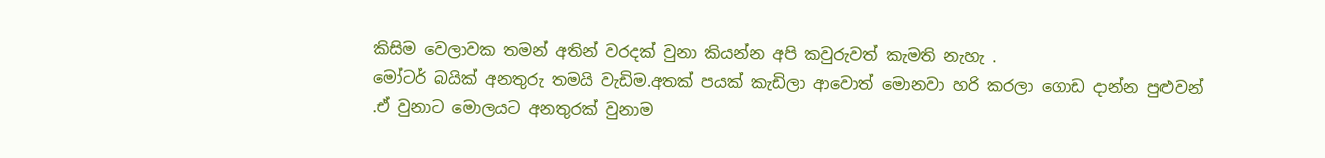කිසිම වෙලාවක තමන් අතින් වරදක් වුනා කියන්න අපි කවුරුවත් කැමති නැහැ .
මෝටර් බයික් අනතුරු තමයි වැඩිම.අතක් පයක් කැඩිලා ආවොත් මොනවා හරි කරලා ගොඩ දාන්න පුළුවන් .ඒ වුනාට මොලයට අනතුරක් වුනාම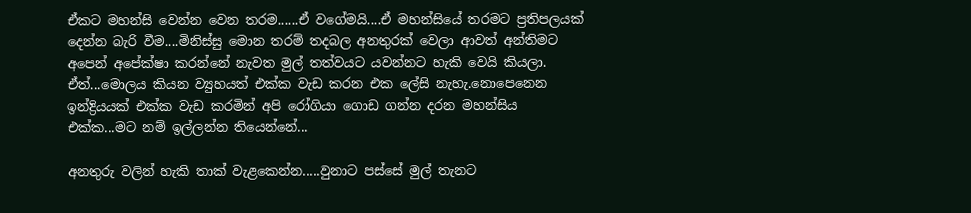ඒකට මහන්සි වෙන්න වෙන තරම......ඒ වගේමයි....ඒ මහන්සියේ තරමට ප්‍රතිපලයක් දෙන්න බැරි වීම....මිනිස්සු මොන තරම් තදබල අනතුරක් වෙලා ආවත් අන්තිමට අපෙන් අපේක්ෂා කරන්නේ නැවත මුල් තත්වයට යවන්නට හැකි වෙයි කියලා.
ඒත්...මොලය කියන ව්‍යුහයත් එක්ක වැඩ කරන එක ලේසි නැහැ.නොපෙනෙන ඉන්ද්‍රියයක් එක්ක වැඩ කරමින් අපි රෝගියා ගොඩ ගන්න දරන මහන්සිය එක්ක...මට නම් ඉල්ලන්න තියෙන්නේ...

අනතුරු වලින් හැකි තාක් වැළකෙන්න.....වුනාට පස්සේ මුල් තැනට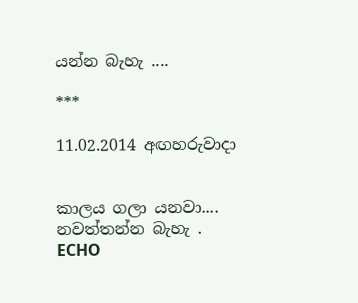යන්න බැහැ ....

***

11.02.2014 අඟහරුවාදා


කාලය ගලා යනවා....
නවත්තන්න බැහැ .
ECHO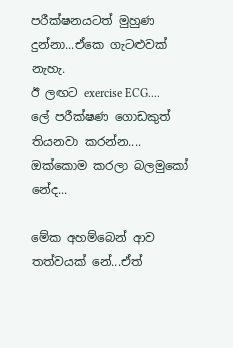පරීක්ෂනයටත් මුහුණ දුන්නා...ඒකෙ ගැටළුවක් නැහැ.
ඊ ලඟට exercise ECG....
ලේ පරීක්ෂණ ගොඩකුත් තියනවා කරන්න....
ඔක්කොම කරලා බලමුකෝ නේද...

මේක අහම්බෙන් ආව තත්වයක් නේ...ඒත්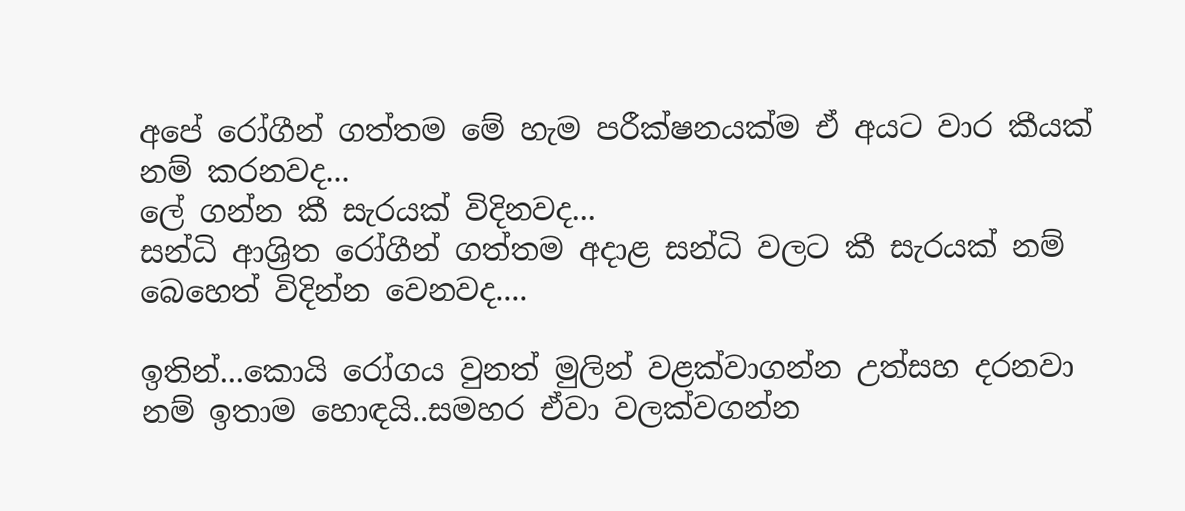අපේ රෝගීන් ගත්තම මේ හැම පරීක්ෂනයක්ම ඒ අයට වාර කීයක් නම් කරනවද...
ලේ ගන්න කී සැරයක් විදිනවද...
සන්ධි ආශ්‍රිත රෝගීන් ගත්තම අදාළ සන්ධි වලට කී සැරයක් නම් බෙහෙත් විදින්න වෙනවද....

ඉතින්...කොයි රෝගය වුනත් මුලින් වළක්වාගන්න උත්සහ දරනවා නම් ඉතාම හොඳයි..සමහර ඒවා වලක්වගන්න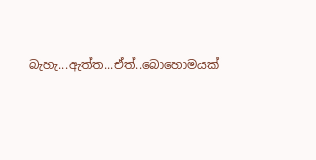බැහැ...ඇත්ත...ඒත්..බොහොමයක්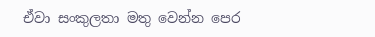ඒවා සංකුලතා මතු වෙන්න පෙර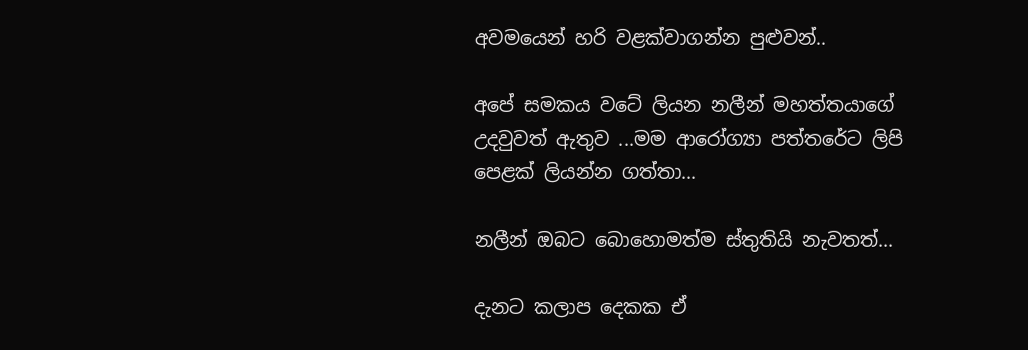අවමයෙන් හරි වළක්වාගන්න පුළුවන්..

අපේ සමකය වටේ ලියන නලීන් මහත්තයාගේ උදවුවත් ඇතුව ...මම ආරෝග්‍යා පත්තරේට ලිපි පෙළක් ලියන්න ගත්තා...

නලීන් ඔබට බොහොමත්ම ස්තුතියි නැවතත්...

දැනට කලාප දෙකක ඒ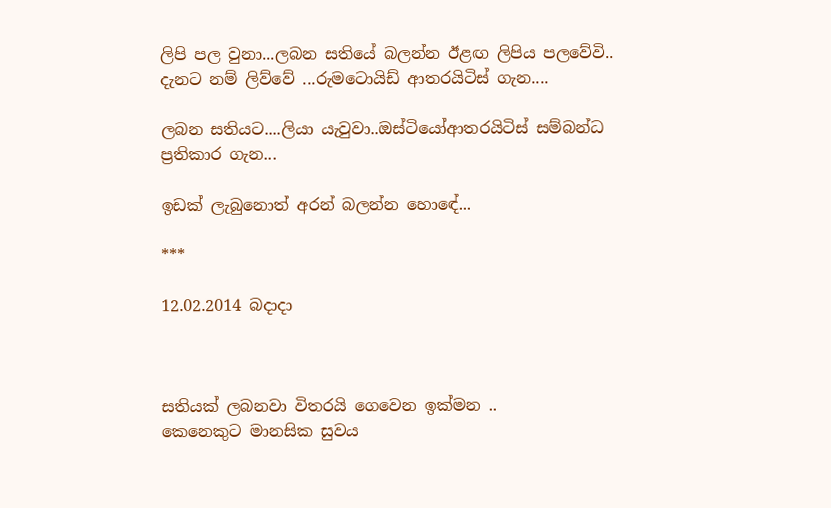ලිපි පල වුනා...ලබන සතියේ බලන්න ඊළඟ ලිපිය පලවේවි..
දැනට නම් ලිව්වේ ...රුමටොයිඩ් ආතරයිටිස් ගැන....

ලබන සතියට....ලියා යැවුවා..ඔස්ටියෝආතරයිටිස් සම්බන්ධ ප්‍රතිකාර ගැන...

ඉඩක් ලැබුනොත් අරන් බලන්න හොඳේ...

***

12.02.2014 බදාදා



සතියක් ලබනවා විතරයි ගෙවෙන ඉක්මන ..
කෙනෙකුට මානසික සුවය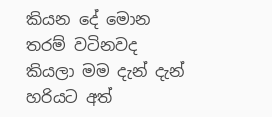කියන දේ මොන තරම් වටිනවද කියලා මම දැන් දැන් හරියට අත්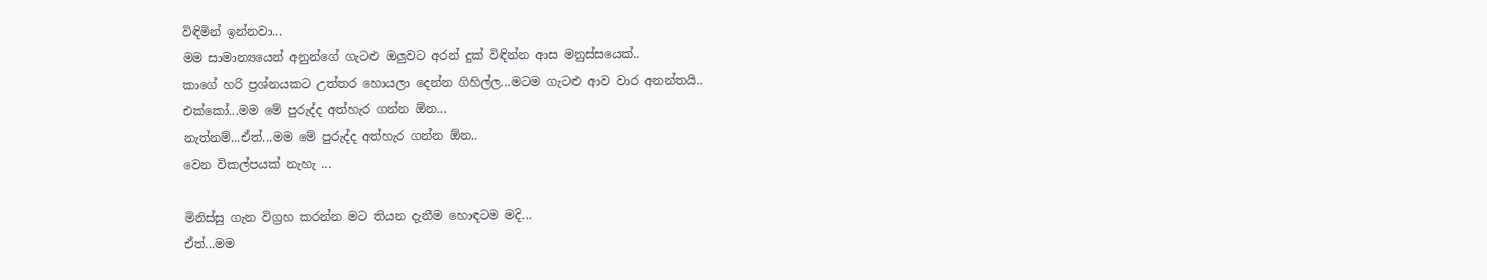විඳිමින් ඉන්නවා...
මම සාමාන්‍යයෙන් අනුන්ගේ ගැටළු ඔලුවට අරන් දුක් විඳින්න ආස මනුස්සයෙක්..
කාගේ හරි ප්‍රශ්නයකට උත්තර හොයලා දෙන්න ගිහිල්ල...මටම ගැටළු ආව වාර අනන්තයි..
එක්කෝ...මම මේ පුරුද්ද අත්හැර ගන්න ඕන...
නැත්නම්...ඒත්...මම මේ පුරුද්ද අත්හැර ගන්න ඕන..
වෙන විකල්පයක් නැහැ ...

මිනිස්සු ගැන විග්‍රහ කරන්න මට තියන දැනීම හොඳටම මදි...
ඒත්...මම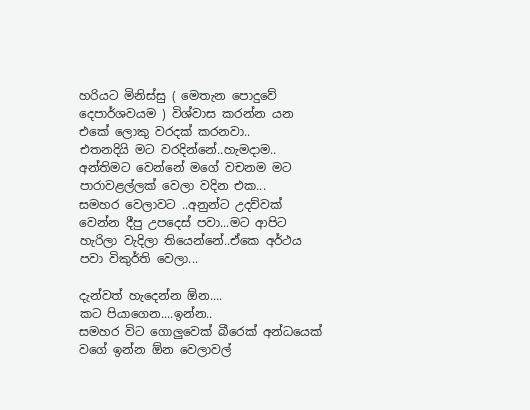හරියට මිනිස්සු ( මෙතැන පොදුවේ දෙපාර්ශවයම ) විශ්වාස කරන්න යන එකේ ලොකු වරදක් කරනවා..
එතනදියි මට වරදින්නේ..හැමදාම..
අන්තිමට වෙන්නේ මගේ වචනම මට පාරාවළල්ලක් වෙලා වදින එක...
සමහර වෙලාවට ..අනුන්ට උදව්වක් වෙන්න දීපු උපදෙස් පවා...මට ආපිට හැරිලා වැදිලා තියෙන්නේ..ඒකෙ අර්ථය පවා විකුර්ති වෙලා...

දැන්වත් හැදෙන්න ඕන....
කට පියාගෙන....ඉන්න..
සමහර විට ගොලුවෙක් බීරෙක් අන්ධයෙක් වගේ ඉන්න ඕන වෙලාවල්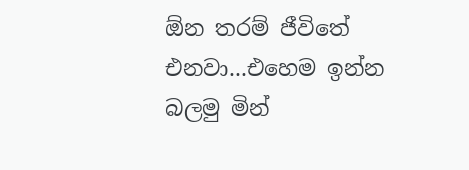ඕන තරම් ජීවිතේ එනවා...එහෙම ඉන්න බලමු මින්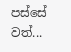පස්සේ වත්...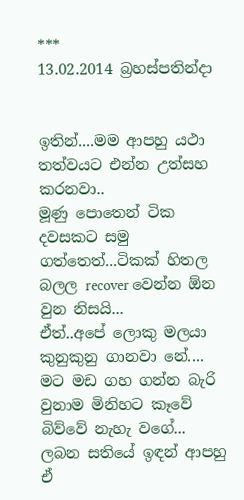***
13.02.2014 බ්‍රහස්පතින්දා


ඉතින්....මම ආපහු යථා තත්වයට එන්න උත්සහ කරනවා..
මූණු පොතෙන් ටික දවසකට සමු ගත්තෙත්...ටිකක් හිතල බලල recover වෙන්න ඕන වුන නිසයි...
ඒත්..අපේ ලොකු මලයා කුනුකුනු ගානවා නේ....
මට මඩ ගහ ගන්න බැරි වුනාම මිනිහට කෑවේ බිව්වේ නැහැ වගේ...
ලබන සතියේ ඉඳන් ආපහු ඒ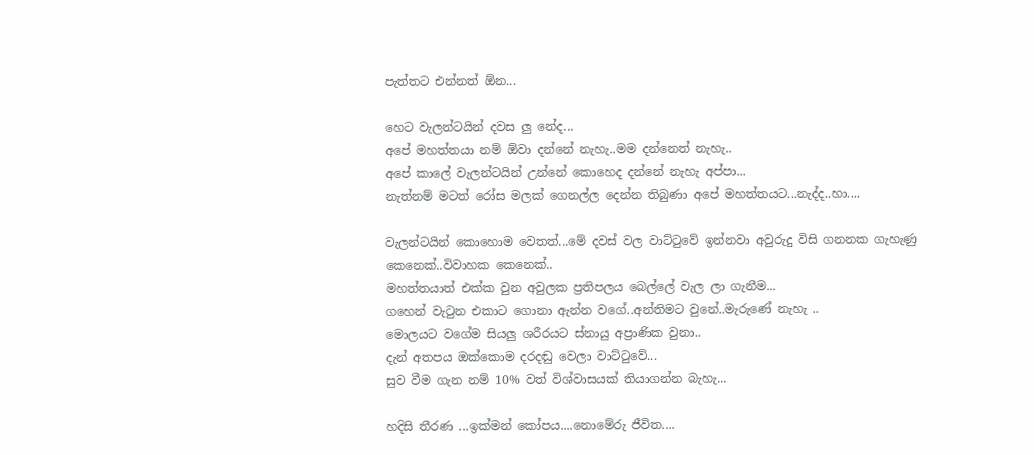පැත්තට එන්නත් ඕන...

හෙට වැලන්ටයින් දවස ලු නේද...
අපේ මහත්තයා නම් ඕවා දන්නේ නැහැ..මම දන්නෙත් නැහැ..
අපේ කාලේ වැලන්ටයින් උන්නේ කොහෙද දන්නේ නැහැ අප්පා...
නැත්නම් මටත් රෝස මලක් ගෙනල්ල දෙන්න තිබුණා අපේ මහත්තයට...නැද්ද..හා....

වැලන්ටයින් කොහොම වෙතත්...මේ දවස් වල වාට්ටුවේ ඉන්නවා අවුරුදු විසි ගනනක ගැහැණු කෙනෙක්..විවාහක කෙනෙක්..
මහත්තයාත් එක්ක වුන අවුලක ප්‍රතිපලය බෙල්ලේ වැල ලා ගැනීම...
ගහෙන් වැටුන එකාට ගොනා ඇන්න වගේ..අන්තිමට වුනේ..මැරුණේ නැහැ ..
මොලයට වගේම සියලු ශරීරයට ස්නායු අප්‍රාණික වුනා..
දැන් අතපය ඔක්කොම දරදඬු වෙලා වාට්ටුවේ...
සුව වීම ගැන නම් 10% වත් විශ්වාසයක් තියාගන්න බැහැ...

හදිසි තීරණ ...ඉක්මන් කෝපය....නොමේරු ජීවිත....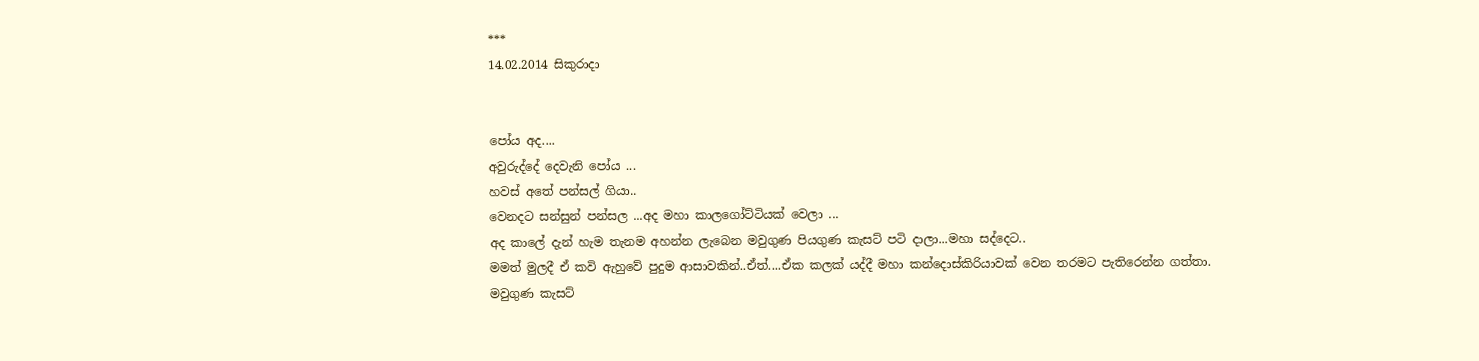***
14.02.2014 සිකුරාදා


පෝය අද....
අවුරුද්දේ දෙවැනි පෝය ...
හවස් අතේ පන්සල් ගියා..
වෙනදට සන්සුන් පන්සල ...අද මහා කාලගෝට්ටියක් වෙලා ...
අද කාලේ දැන් හැම තැනම අහන්න ලැබෙන මවුගුණ පියගුණ කැසට් පටි දාලා...මහා සද්දෙට..
මමත් මුලදී ඒ කවි ඇහුවේ පුදුම ආසාවකින්..ඒත්....ඒක කලක් යද්දී මහා කන්දොස්කිරියාවක් වෙන තරමට පැතිරෙන්න ගත්තා.
මවුගුණ කැසට්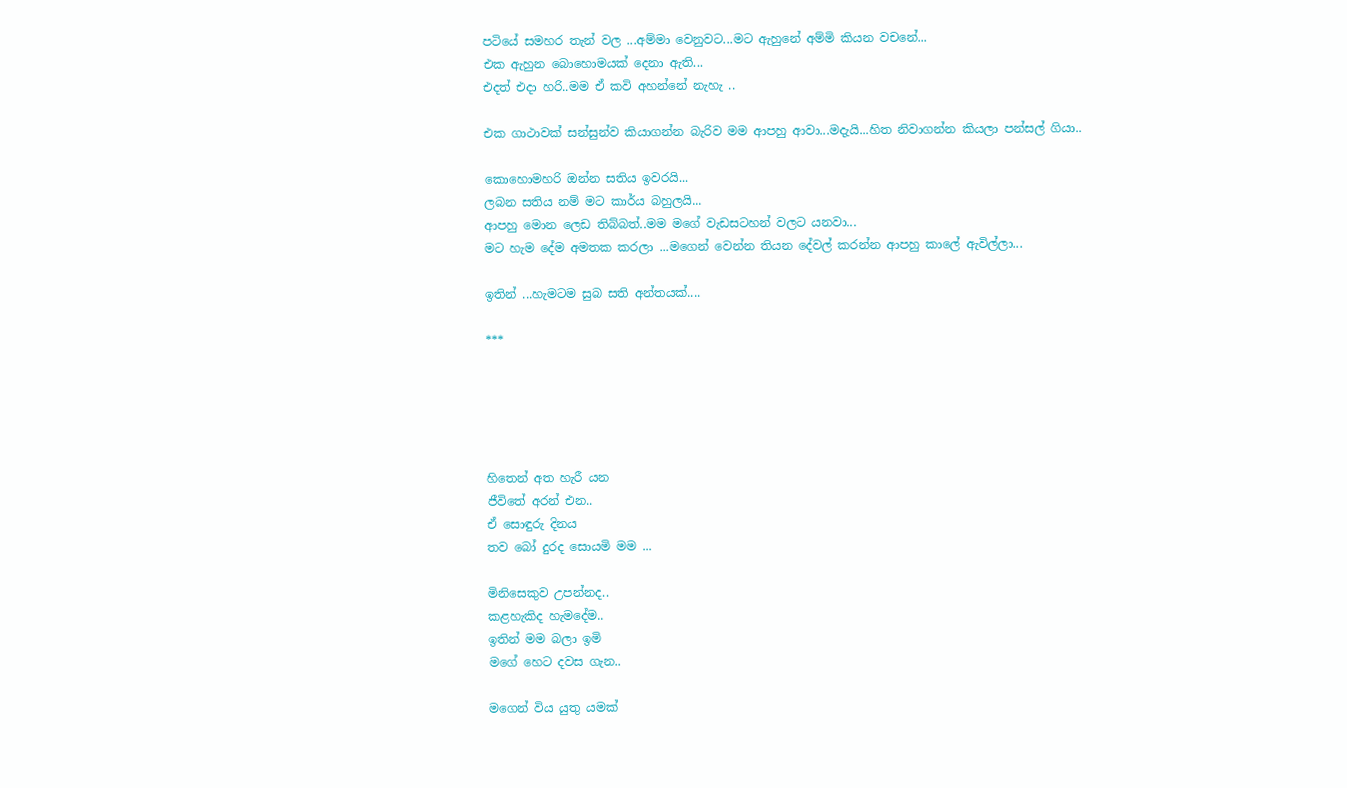පටියේ සමහර තැන් වල ...අම්මා වෙනුවට...මට ඇහුනේ අම්මි කියන වචනේ...
එක ඇහුන බොහොමයක් දෙනා ඇති...
එදත් එදා හරි..මම ඒ කවි අහන්නේ නැහැ ..

එක ගාථාවක් සන්සුන්ව කියාගන්න බැරිව මම ආපහු ආවා...මදැයි...හිත නිවාගන්න කියලා පන්සල් ගියා..

කොහොමහරි ඔන්න සතිය ඉවරයි...
ලබන සතිය නම් මට කාර්ය බහුලයි...
ආපහු මොන ලෙඩ තිබ්බත්..මම මගේ වැඩසටහන් වලට යනවා...
මට හැම දේම අමතක කරලා ...මගෙන් වෙන්න තියන දේවල් කරන්න ආපහු කාලේ ඇවිල්ලා...

ඉතින් ...හැමටම සුබ සති අන්තයක්....

***





හිතෙන් අත හැරී යන
ජීවිතේ අරන් එන..
ඒ සොඳුරු දිනය
තව බෝ දුරද සොයමි මම ...

මිනිසෙකුව උපන්නද..
කළහැකිද හැමදේම..
ඉතින් මම බලා ඉමි
මගේ හෙට දවස ගැන..

මගෙන් විය යුතු යමක්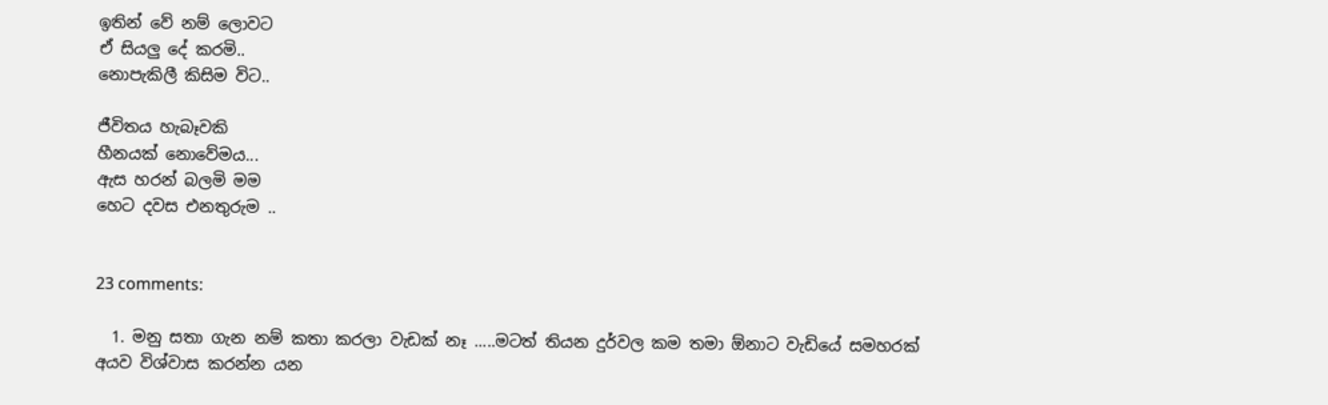ඉතින් වේ නම් ලොවට
ඒ සියලු දේ කරමි..
නොපැකිලී කිසිම විට..

ජීවිතය හැබෑවකි
හීනයක් නොවේමය...
ඇස හරන් බලමි මම
හෙට දවස එනතුරුම ..


23 comments:

  1. මනු සතා ගැන නම් කතා කරලා වැඩක් නෑ .....මටත් තියන දුර්වල කම තමා ඕනාට වැඩියේ සමහරක් අයව විශ්වාස කරන්න යන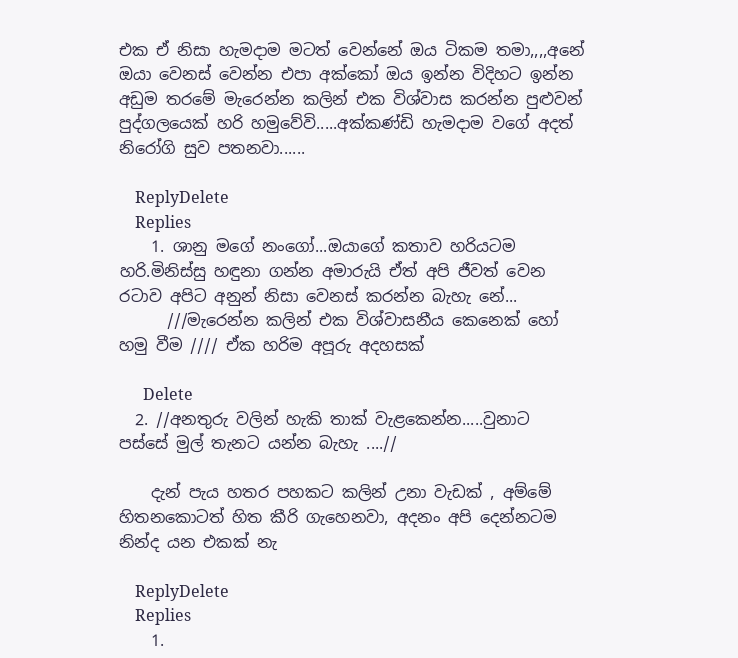එක ඒ නිසා හැමදාම මටත් වෙන්නේ ඔය ටිකම තමා,,,,අනේ ඔයා වෙනස් වෙන්න එපා අක්කෝ ඔය ඉන්න විදිහට ඉන්න අඩුම තරමේ මැරෙන්න කලින් එක විශ්වාස කරන්න පුළුවන් පුද්ගලයෙක් හරි හමුවේවි.....අක්කණ්ඩි හැමදාම වගේ අදත් නිරෝගි සුව පතනවා......

    ReplyDelete
    Replies
    1. ශානු මගේ නංගෝ...ඔයාගේ කතාව හරියටම හරි.මිනිස්සු හඳුනා ගන්න අමාරුයි ඒත් අපි ජීවත් වෙන රටාව අපිට අනුන් නිසා වෙනස් කරන්න බැහැ නේ...
      ///මැරෙන්න කලින් එක විශ්වාසනීය කෙනෙක් හෝ හමු වීම //// ඒක හරිම අපූරු අදහසක්

      Delete
  2. //අනතුරු වලින් හැකි තාක් වැළකෙන්න.....වුනාට පස්සේ මුල් තැනට යන්න බැහැ ....//

    දැන් පැය හතර පහකට කලින් උනා වැඩක් , අම්මේ හිතනකොටත් හිත කීරි ගැහෙනවා, අදනං අපි දෙන්නටම නින්ද යන එකක් නැ

    ReplyDelete
    Replies
    1.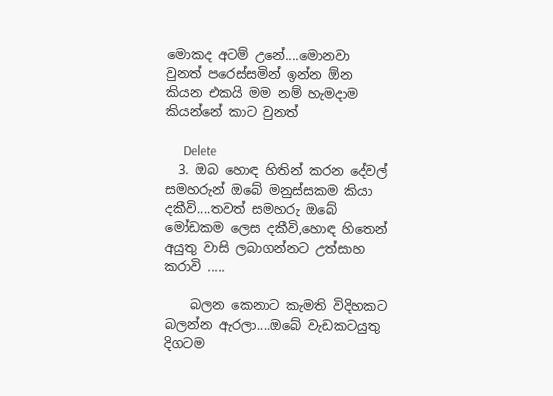මොකද අටම් උනේ....මොනවා වුනත් පරෙස්සමින් ඉන්න ඕන කියන එකයි මම නම් හැමදාම කියන්නේ කාට වුනත්

      Delete
  3. ඔබ හොඳ හිතින් කරන දේවල් සමහරුන් ඔබේ මනුස්සකම කියා දකීවි....තවත් සමහරු ඔබේ මෝඩකම ලෙස දකීවි,හොඳ හිතෙන් අයුතු වාසි ලබාගන්නට උත්සාහ කරාවි .....

    බලන කෙනාට කැමති විදිහකට බලන්න ඇරලා....ඔබේ වැඩකටයුතු දිගටම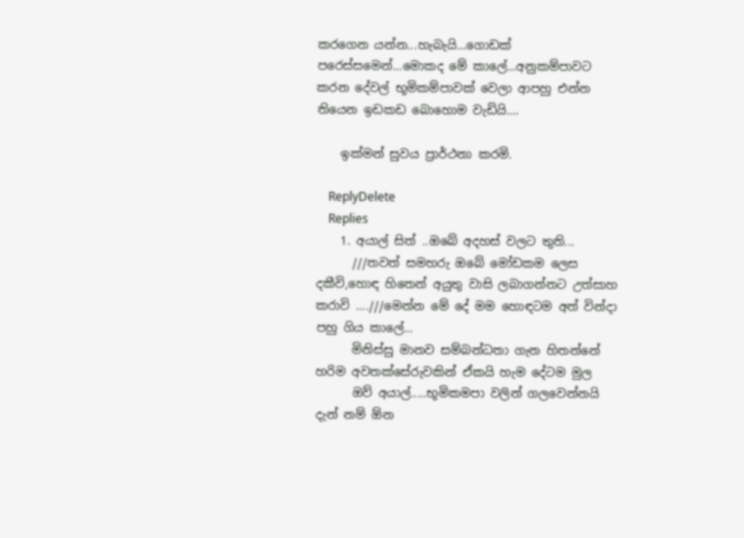කරගෙන යන්න...හැබැයි...ගොඩක් පරෙස්සමෙන්...මොකද මේ කාලේ...අනුකම්පාවට කරන දේවල් භූමිකම්පාවක් වෙලා ආපහු එන්න තියෙන ඉඩකඩ බොහොම වැඩියි....

    ඉක්මන් සුවය ප්‍රාර්ථනා කරමි.

    ReplyDelete
    Replies
    1. අයාල් සිත් ..ඔබේ අදහස් වලට තුති...
      ///තවත් සමහරු ඔබේ මෝඩකම ලෙස දකීවි,හොඳ හිතෙන් අයුතු වාසි ලබාගන්නට උත්සාහ කරාවි ....///මෙන්න මේ දේ මම හොඳටම අත් වින්දා පහු ගිය කාලේ...
      මිනිස්සු මානව සම්බන්ධතා ගැන හිතන්නේ හරිම අවතක්සේරුවකින් ඒකයි හැම දේටම මුල
      ඔව් අයාල්.....භූමිකමපා වලින් ගලවෙන්නයි දැන් නම් ඕන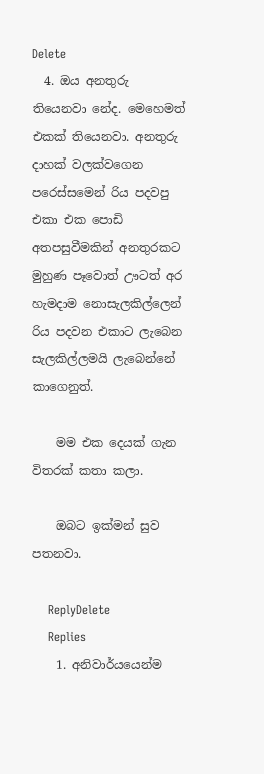Delete
  4. ඔය අනතුරු තියෙනවා නේද. මෙහෙමත් එකක් තියෙනවා. අනතුරු දාහක් වලක්වගෙන පරෙස්සමෙන් රිය පදවපු එකා එක පොඩි අතපසුවීමකින් අනතුරකට මුහුණ පෑවොත් ඌටත් අර හැමදාම නොසැලකිල්ලෙන් රිය පදවන එකාට ලැබෙන සැලකිල්ලමයි ලැබෙන්නේ කාගෙනුත්.

    මම එක දෙයක් ගැන විතරක් කතා කලා.

    ඔබට ඉක්මන් සුව පතනවා.

    ReplyDelete
    Replies
    1. අනිවාර්යයෙන්ම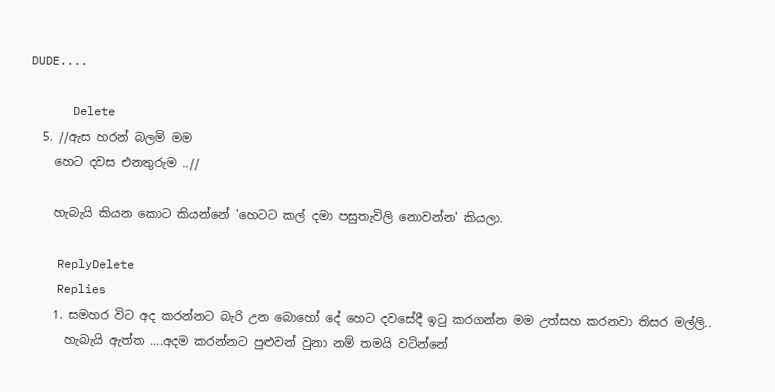DUDE....

      Delete
  5. //ඇස හරන් බලමි මම
    හෙට දවස එනතුරුම ..//

    හැබැ‍යි කියන කොට කියන්නේ 'හෙටට කල් දමා පසුතැවිලි නොවන්න' කියලා.

    ReplyDelete
    Replies
    1. සමහර විට අද කරන්නට බැරි උන බොහෝ දේ හෙට දවසේදී ඉටු කරගන්න මම උත්සහ කරනවා තිසර මල්ලි..
      හැබැයි ඇත්ත ....අදම කරන්නට පුළුවන් වුනා නම් තමයි වටින්නේ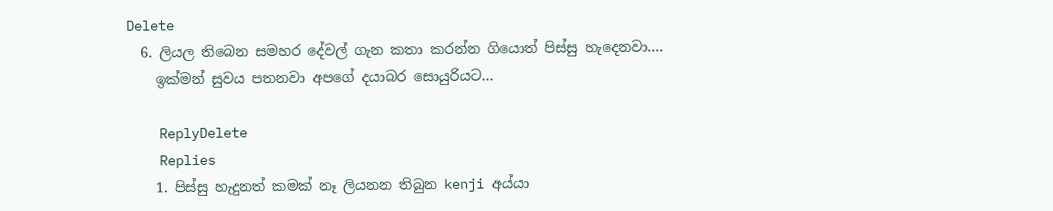Delete
  6. ලියල තිබෙන සමහර දේවල් ගැන කතා කරන්න ගියොත් පිස්සු හැදෙනවා....
    ඉක්මන් සුවය පතනවා අපගේ දයාබර සොයුරියට...

    ReplyDelete
    Replies
    1. පිස්සු හැදුනත් කමක් නෑ ලියනන තිබුන kenji අය්යා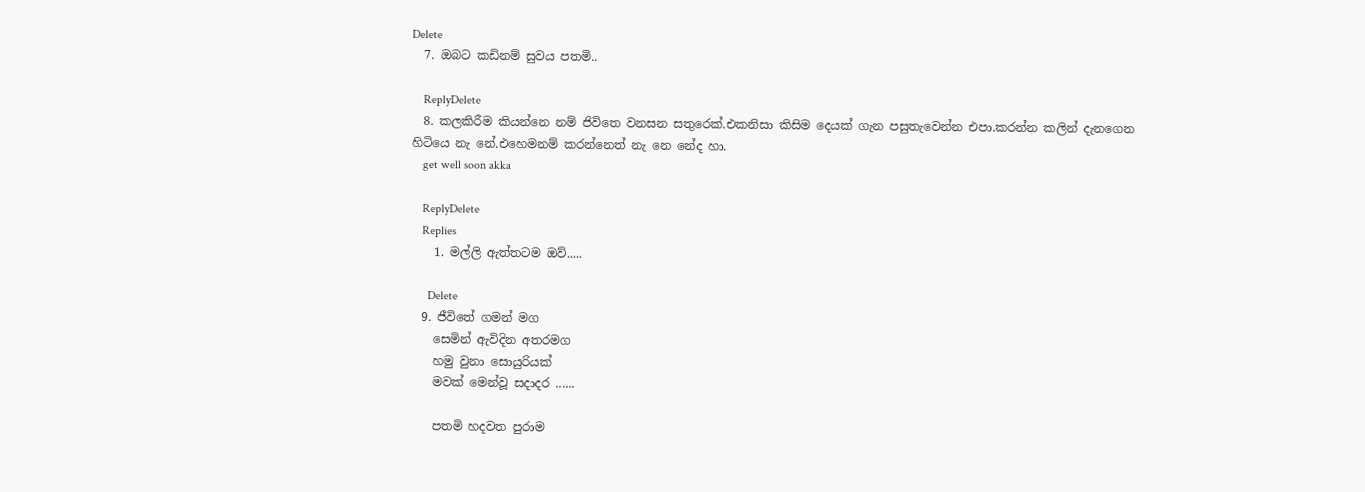Delete
  7. ඔබට කඩිනම් සුවය පතමි..

    ReplyDelete
  8. කලකිරීම කියන්නෙ නම් ජිවිතෙ වනසන සතුරෙක්.එකනිසා කිසිම දෙයක් ගැන පසුතැවෙන්න එපා.කරන්න කලින් දැනගෙන හිටියෙ නැ නේ.එහෙමනම් කරන්නෙත් නැ නෙ නේද හා.
    get well soon akka

    ReplyDelete
    Replies
    1. මල්ලි ඇත්තටම ඔව්.....

      Delete
  9. ජීවිතේ ගමන් මග
    සෙමින් ඇවිදින අතරමග
    හමු වුනා සොයුරියක්
    මවක් මෙන්වූ සදාදර ......

    පතමි හදවත පුරාම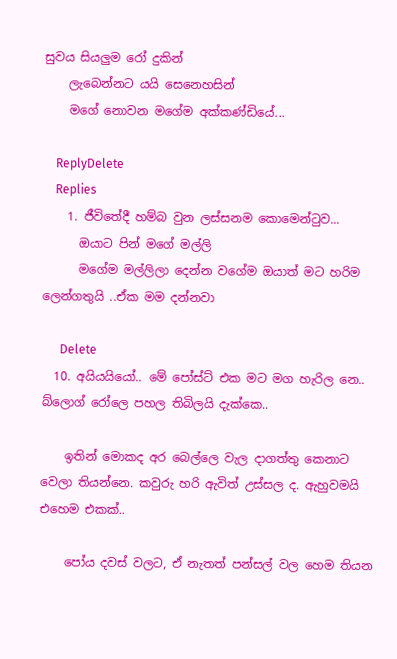සුවය සියලුම රෝ දුකින්
    ලැබෙන්නට යයි සෙනෙහසින්
    මගේ නොවන මගේම අක්කණ්ඩියේ...

    ReplyDelete
    Replies
    1. ජීවිතේදී හම්බ වුන ලස්සනම කොමෙන්ටුව...
      ඔයාට පින් මගේ මල්ලි
      මගේම මල්ලිලා දෙන්න වගේම ඔයාත් මට හරිම ලෙන්ගතුයි ..ඒක මම දන්නවා

      Delete
  10. අයියයියෝ.. මේ පෝස්ට් එක මට මග හැරිල නෙ.. බ්ලොග් රෝලෙ පහල තිබිලයි දැක්කෙ..

    ඉතින් මොකද අර බෙල්ලෙ වැල දාගත්තු කෙනාට වෙලා තියන්නෙ. කවුරු හරි ඇවිත් උස්සල ද. ඇහුවමයි එහෙම එකක්..

    පෝය දවස් වලට, ඒ නැතත් පන්සල් වල හෙම තියන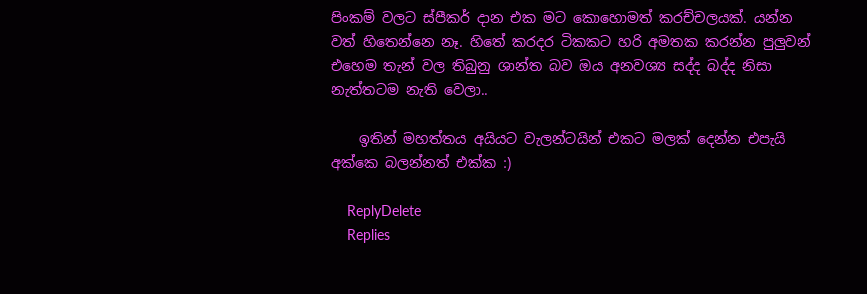පිංකම් වලට ස්පීකර් දාන එක මට කොහොමත් කරච්චලයක්. යන්න වත් හිතෙන්නෙ නෑ. හිතේ කරදර ටිකකට හරි අමතක කරන්න පුලුවන් එහෙම තැන් වල තිබුනු ශාන්ත බව ඔය අනවශ්‍ය සද්ද බද්ද නිසා නැත්තටම නැති වෙලා..

    ඉතින් මහත්තය අයියට වැලන්ටයින් එකට මලක් දෙන්න එපැයි අක්කෙ බලන්නත් එක්ක :)

    ReplyDelete
    Replies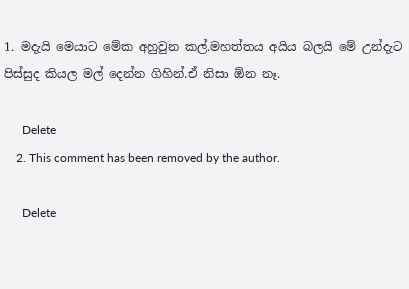1. මදැයි මෙයාට මේක අහුවුන කල්.මහත්තය අයිය බලයි මේ උන්දැට පිස්සුද කියල මල් දෙන්න ගිහින්.ඒ නිසා ඕන නෑ.

      Delete
    2. This comment has been removed by the author.

      Delete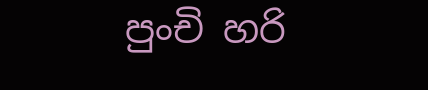පුංචි හරි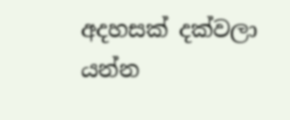අදහසක් දක්වලා යන්න